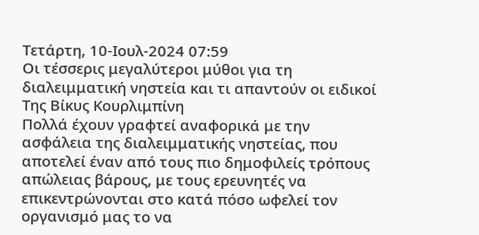Τετάρτη, 10-Ιουλ-2024 07:59
Οι τέσσερις μεγαλύτεροι μύθοι για τη διαλειμματική νηστεία και τι απαντούν οι ειδικοί
Της Βίκυς Κουρλιμπίνη
Πολλά έχουν γραφτεί αναφορικά με την ασφάλεια της διαλειμματικής νηστείας, που αποτελεί έναν από τους πιο δημοφιλείς τρόπους απώλειας βάρους, με τους ερευνητές να επικεντρώνονται στο κατά πόσο ωφελεί τον οργανισμό μας το να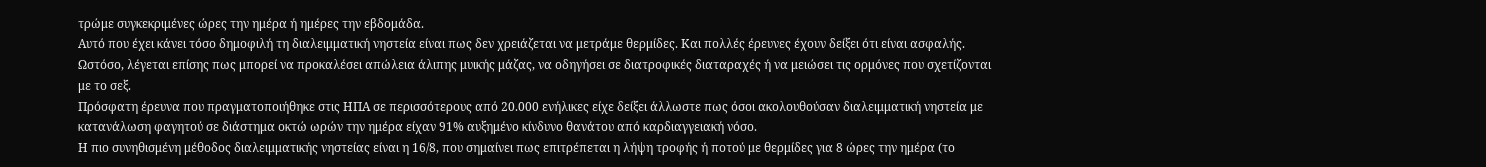τρώμε συγκεκριμένες ώρες την ημέρα ή ημέρες την εβδομάδα.
Αυτό που έχει κάνει τόσο δημοφιλή τη διαλειμματική νηστεία είναι πως δεν χρειάζεται να μετράμε θερμίδες. Και πολλές έρευνες έχουν δείξει ότι είναι ασφαλής. Ωστόσο, λέγεται επίσης πως μπορεί να προκαλέσει απώλεια άλιπης μυικής μάζας, να οδηγήσει σε διατροφικές διαταραχές ή να μειώσει τις ορμόνες που σχετίζονται με το σεξ.
Πρόσφατη έρευνα που πραγματοποιήθηκε στις ΗΠΑ σε περισσότερους από 20.000 ενήλικες είχε δείξει άλλωστε πως όσοι ακολουθούσαν διαλειμματική νηστεία με κατανάλωση φαγητού σε διάστημα οκτώ ωρών την ημέρα είχαν 91% αυξημένο κίνδυνο θανάτου από καρδιαγγειακή νόσο.
Η πιο συνηθισμένη μέθοδος διαλειμματικής νηστείας είναι η 16/8, που σημαίνει πως επιτρέπεται η λήψη τροφής ή ποτού με θερμίδες για 8 ώρες την ημέρα (το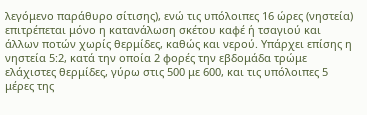λεγόμενο παράθυρο σίτισης), ενώ τις υπόλοιπες 16 ώρες (νηστεία) επιτρέπεται μόνο η κατανάλωση σκέτου καφέ ή τσαγιού και άλλων ποτών χωρίς θερμίδες, καθώς και νερού. Υπάρχει επίσης η νηστεία 5:2, κατά την οποία 2 φορές την εβδομάδα τρώμε ελάχιστες θερμίδες, γύρω στις 500 με 600, και τις υπόλοιπες 5 μέρες της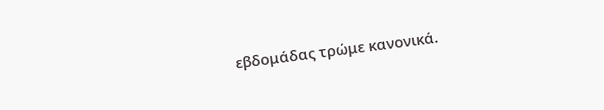εβδομάδας τρώμε κανονικά.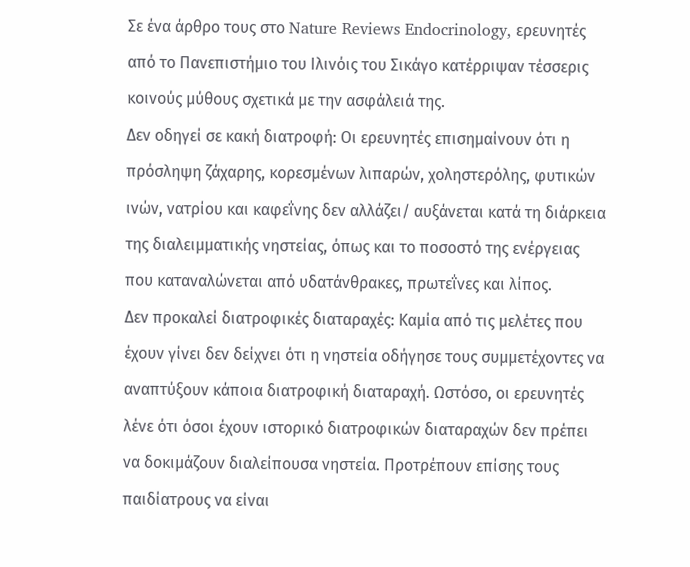Σε ένα άρθρο τους στο Nature Reviews Endocrinology, ερευνητές από το Πανεπιστήμιο του Ιλινόις του Σικάγο κατέρριψαν τέσσερις κοινούς μύθους σχετικά με την ασφάλειά της.
Δεν οδηγεί σε κακή διατροφή: Οι ερευνητές επισημαίνουν ότι η πρόσληψη ζάχαρης, κορεσμένων λιπαρών, χοληστερόλης, φυτικών ινών, νατρίου και καφεΐνης δεν αλλάζει/ αυξάνεται κατά τη διάρκεια της διαλειμματικής νηστείας, όπως και το ποσοστό της ενέργειας που καταναλώνεται από υδατάνθρακες, πρωτεΐνες και λίπος.
Δεν προκαλεί διατροφικές διαταραχές: Καμία από τις μελέτες που έχουν γίνει δεν δείχνει ότι η νηστεία οδήγησε τους συμμετέχοντες να αναπτύξουν κάποια διατροφική διαταραχή. Ωστόσο, οι ερευνητές λένε ότι όσοι έχουν ιστορικό διατροφικών διαταραχών δεν πρέπει να δοκιμάζουν διαλείπουσα νηστεία. Προτρέπουν επίσης τους παιδίατρους να είναι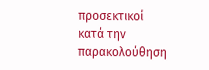προσεκτικοί κατά την παρακολούθηση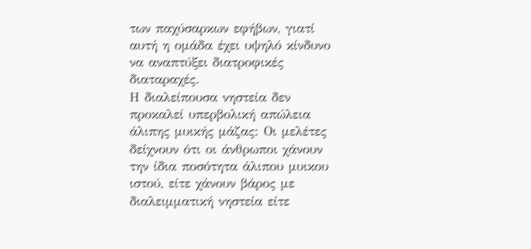των παχύσαρκων εφήβων, γιατί αυτή η ομάδα έχει υψηλό κίνδυνο να αναπτύξει διατροφικές διαταραχές.
Η διαλείπουσα νηστεία δεν προκαλεί υπερβολική απώλεια άλιπης μυικής μάζας: Οι μελέτες δείχνουν ότι οι άνθρωποι χάνουν την ίδια ποσότητα άλιπου μυικου ιστού, είτε χάνουν βάρος με διαλειμματική νηστεία είτε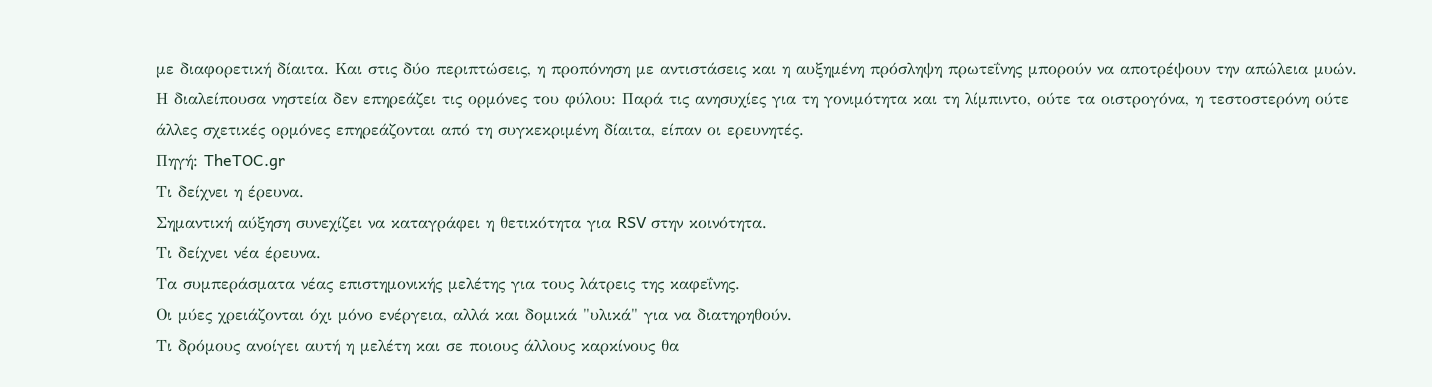με διαφορετική δίαιτα. Και στις δύο περιπτώσεις, η προπόνηση με αντιστάσεις και η αυξημένη πρόσληψη πρωτεΐνης μπορούν να αποτρέψουν την απώλεια μυών.
Η διαλείπουσα νηστεία δεν επηρεάζει τις ορμόνες του φύλου: Παρά τις ανησυχίες για τη γονιμότητα και τη λίμπιντο, ούτε τα οιστρογόνα, η τεστοστερόνη ούτε άλλες σχετικές ορμόνες επηρεάζονται από τη συγκεκριμένη δίαιτα, είπαν οι ερευνητές.
Πηγή: TheTOC.gr
Τι δείχνει η έρευνα.
Σημαντική αύξηση συνεχίζει να καταγράφει η θετικότητα για RSV στην κοινότητα.
Τι δείχνει νέα έρευνα.
Τα συμπεράσματα νέας επιστημονικής μελέτης για τους λάτρεις της καφεΐνης.
Οι μύες χρειάζονται όχι μόνο ενέργεια, αλλά και δομικά "υλικά" για να διατηρηθούν.
Τι δρόμους ανοίγει αυτή η μελέτη και σε ποιους άλλους καρκίνους θα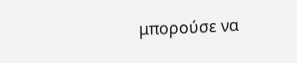μπορούσε να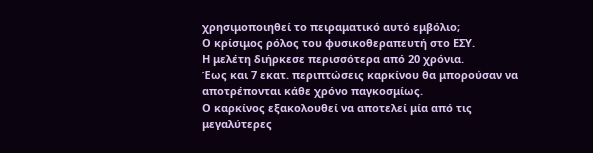χρησιμοποιηθεί το πειραματικό αυτό εμβόλιο;
Ο κρίσιμος ρόλος του φυσικοθεραπευτή στο ΕΣΥ.
Η μελέτη διήρκεσε περισσότερα από 20 χρόνια.
Έως και 7 εκατ. περιπτώσεις καρκίνου θα μπορούσαν να αποτρέπονται κάθε χρόνο παγκοσμίως.
Ο καρκίνος εξακολουθεί να αποτελεί μία από τις μεγαλύτερες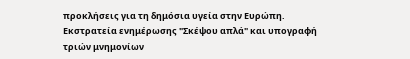προκλήσεις για τη δημόσια υγεία στην Ευρώπη.
Εκστρατεία ενημέρωσης "Σκέψου απλά" και υπογραφή τριών μνημονίων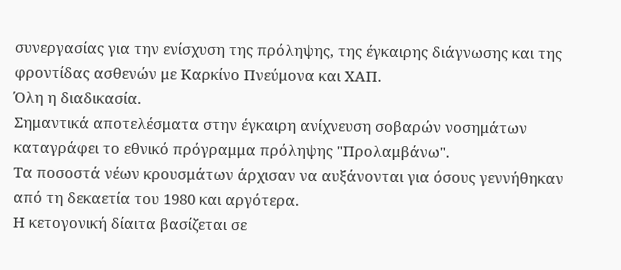συνεργασίας για την ενίσχυση της πρόληψης, της έγκαιρης διάγνωσης και της φροντίδας ασθενών με Καρκίνο Πνεύμονα και ΧΑΠ.
Όλη η διαδικασία.
Σημαντικά αποτελέσματα στην έγκαιρη ανίχνευση σοβαρών νοσημάτων καταγράφει το εθνικό πρόγραμμα πρόληψης "Προλαμβάνω".
Τα ποσοστά νέων κρουσμάτων άρχισαν να αυξάνονται για όσους γεννήθηκαν από τη δεκαετία του 1980 και αργότερα.
Η κετογονική δίαιτα βασίζεται σε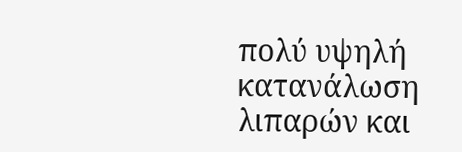πολύ υψηλή κατανάλωση λιπαρών και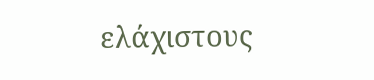ελάχιστους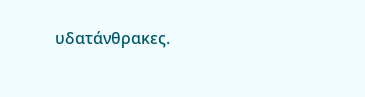υδατάνθρακες.